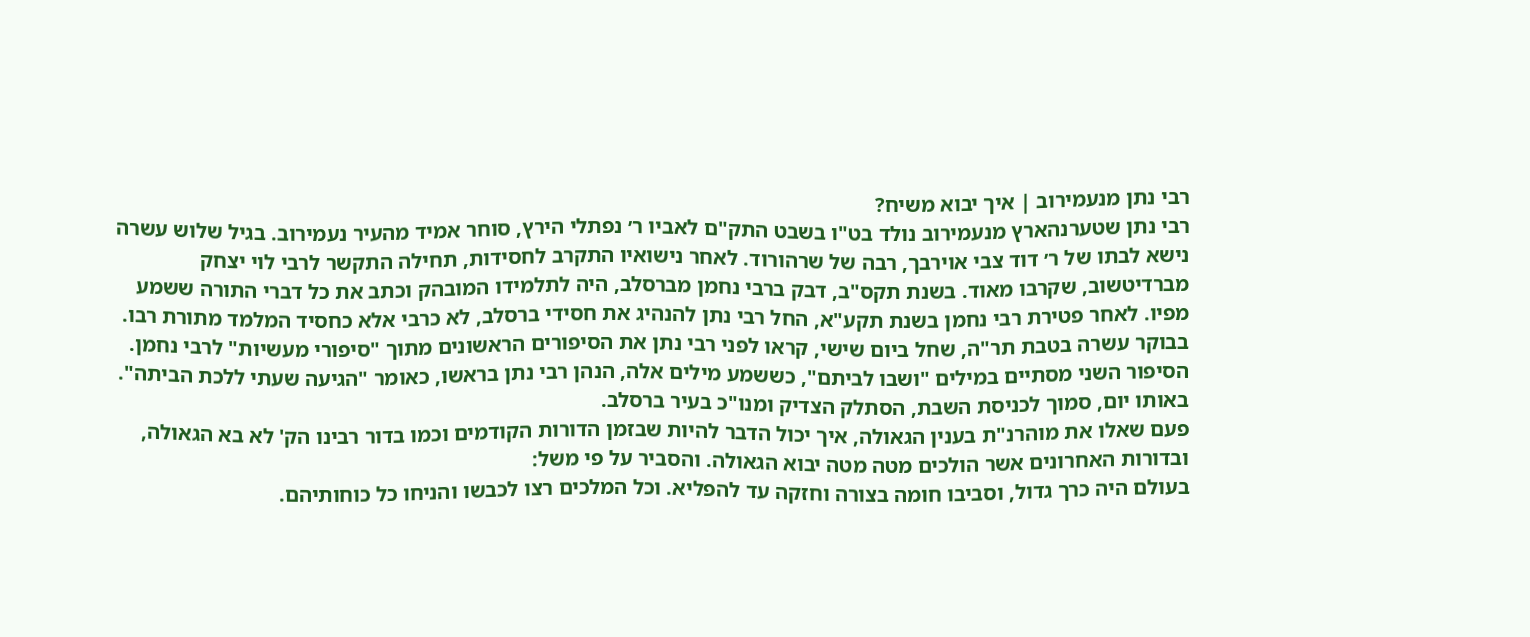רבי נתן מנעמירוב | איך יבוא משיח?
רבי נתן שטערנהארץ מנעמירוב נולד בט"ו בשבט התק"ם לאביו ר׳ נפתלי הירץ, סוחר אמיד מהעיר נעמירוב. בגיל שלוש עשרה נישא לבתו של ר׳ דוד צבי אוירבך, רבה של שרהורוד. לאחר נישואיו התקרב לחסידות, תחילה התקשר לרבי לוי יצחק מברדיטשוב, שקרבו מאוד. בשנת תקס"ב, דבק ברבי נחמן מברסלב, היה לתלמידו המובהק וכתב את כל דברי התורה ששמע מפיו. לאחר פטירת רבי נחמן בשנת תקע"א, החל רבי נתן להנהיג את חסידי ברסלב, לא כרבי אלא כחסיד המלמד מתורת רבו. בבוקר עשרה בטבת תר"ה, שחל ביום שישי, קראו לפני רבי נתן את הסיפורים הראשונים מתוך "סיפורי מעשיות" לרבי נחמן. הסיפור השני מסתיים במילים "ושבו לביתם", כששמע מילים אלה, הנהן רבי נתן בראשו, כאומר "הגיעה שעתי ללכת הביתה". באותו יום, סמוך לכניסת השבת, הסתלק הצדיק ומנו"כ בעיר ברסלב.
פעם שאלו את מוהרנ"ת בענין הגאולה, איך יכול הדבר להיות שבזמן הדורות הקודמים וכמו בדור רבינו הק' לא בא הגאולה, ובדורות האחרונים אשר הולכים מטה מטה יבוא הגאולה. והסביר על פי משל:
בעולם היה כרך גדול, וסביבו חומה בצורה וחזקה עד להפליא. וכל המלכים רצו לכבשו והניחו כל כוחותיהם.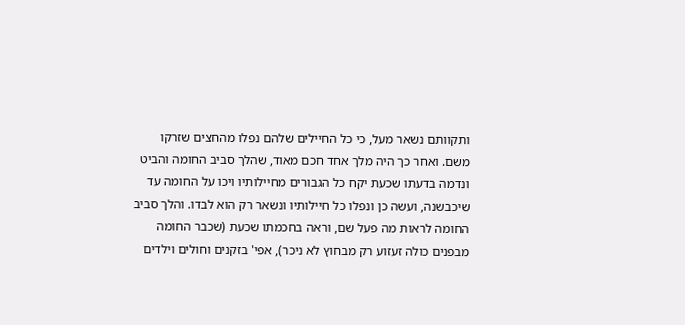ותקוותם נשאר מעל, כי כל החיילים שלהם נפלו מהחצים שזרקו משם. ואחר כך היה מלך אחד חכם מאוד, שהלך סביב החומה והביט ונדמה בדעתו שכעת יקח כל הגבורים מחיילותיו ויכו על החומה עד שיכבשנה, ועשה כן ונפלו כל חיילותיו ונשאר רק הוא לבדו. והלך סביב החומה לראות מה פעל שם, וראה בחכמתו שכעת (שכבר החומה מבפנים כולה זעזוע רק מבחוץ לא ניכר), אפי' בזקנים וחולים וילדים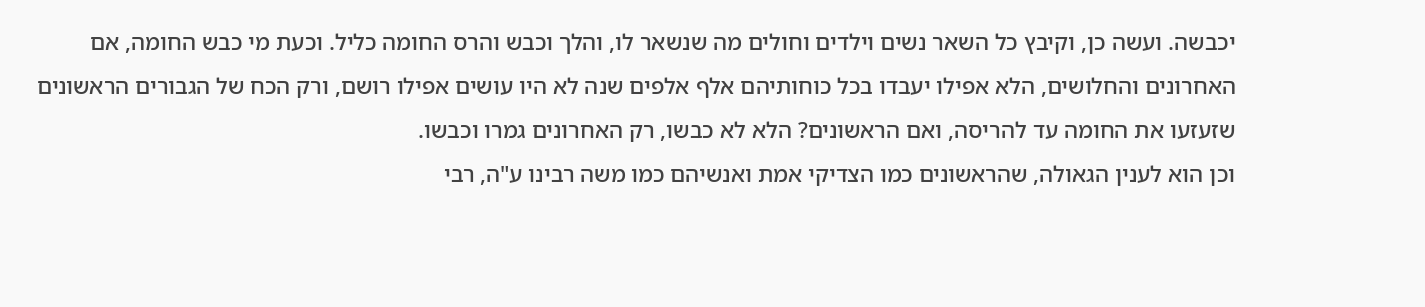יכבשה. ועשה כן, וקיבץ כל השאר נשים וילדים וחולים מה שנשאר לו, והלך וכבש והרס החומה כליל. וכעת מי כבש החומה, אם האחרונים והחלושים, הלא אפילו יעבדו בכל כוחותיהם אלף אלפים שנה לא היו עושים אפילו רושם, ורק הכח של הגבורים הראשונים שזעזעו את החומה עד להריסה, ואם הראשונים? הלא לא כבשו, רק האחרונים גמרו וכבשו.
וכן הוא לענין הגאולה, שהראשונים כמו הצדיקי אמת ואנשיהם כמו משה רבינו ע"ה, רבי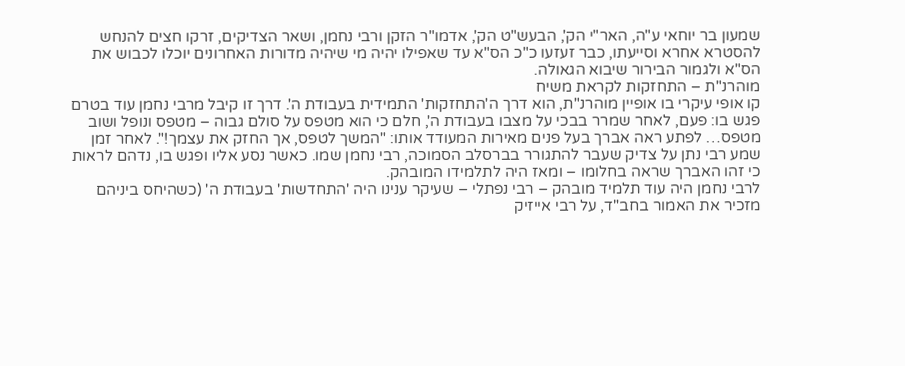שמעון בר יוחאי ע"ה, האר"י הק', הבעש"ט הק', אדמו"ר הזקן ורבי נחמן, ושאר הצדיקים, זרקו חצים להנחש להסטרא אחרא וסייעתו, כבר זעזעו כ"כ הס"א עד שאפילו יהיה מי שיהיה מדורות האחרונים יוכלו לכבוש את הס"א ולגמור הבירור שיבוא הגאולה.
מוהרנ"ת – התחזקות לקראת משיח
קו אופי עיקרי בו אופיין מוהרנ"ת, הוא דרך ה'התחזקות' התמידית בעבודת ה'. דרך זו קיבל מרבי נחמן עוד בטרם פגש בו: פעם, לאחר שמרר בבכי על מצבו בעבודת ה', חלם כי הוא מטפס על סולם גבוה – מטפס ונופל ושוב מטפס… לפתע ראה אברך בעל פנים מאירות המעודד אותו: "המשך לטפס, אך החזק את עצמך!". לאחר זמן שמע רבי נתן על צדיק שעבר להתגורר בברסלב הסמוכה, רבי נחמן שמו. כאשר נסע אליו ופגש בו, נדהם לראות כי זהו האברך שראה בחלומו – ומאז היה לתלמידו המובהק.
לרבי נחמן היה עוד תלמיד מובהק – רבי נפתלי – שעיקר ענינו היה 'התחדשות' בעבודת ה' (כשהיחס ביניהם מזכיר את האמור בחב"ד, על רבי אייזיק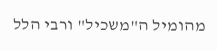מהומיל ה"משכיל" ורבי הלל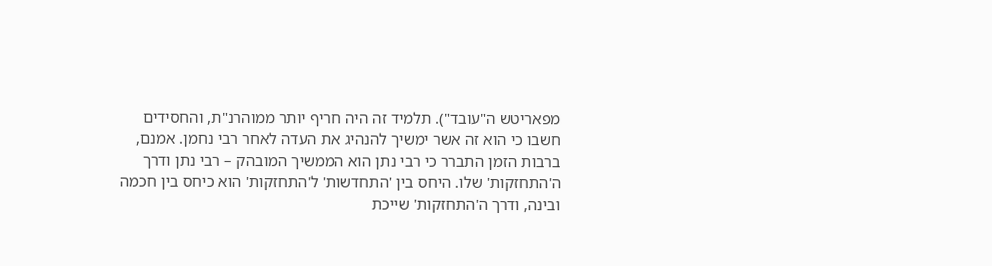מפאריטש ה"עובד"). תלמיד זה היה חריף יותר ממוהרנ"ת, והחסידים חשבו כי הוא זה אשר ימשיך להנהיג את העדה לאחר רבי נחמן. אמנם, ברבות הזמן התברר כי רבי נתן הוא הממשיך המובהק – רבי נתן ודרך ה'התחזקות' שלו. היחס בין 'התחדשות' ל'התחזקות' הוא כיחס בין חכמה ובינה, ודרך ה'התחזקות' שייכת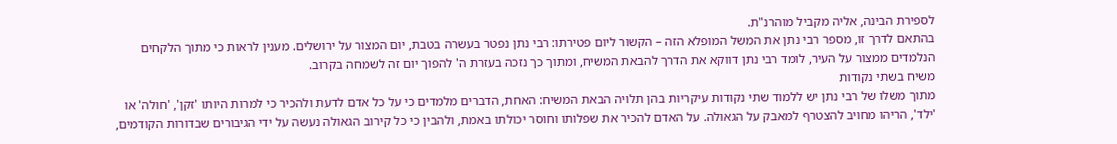לספירת הבינה, אליה מקביל מוהרנ"ת.
בהתאם לדרך זו, מספר רבי נתן את המשל המופלא הזה – הקשור ליום פטירתו: רבי נתן נפטר בעשרה בטבת, יום המצור על ירושלים. מענין לראות כי מתוך הלקחים הנלמדים ממצור על העיר, לומד רבי נתן דווקא את הדרך להבאת המשיח, ומתוך כך נזכה בעזרת ה' להפוך יום זה לשמחה בקרוב.
משיח בשתי נקודות
מתוך משלו של רבי נתן יש ללמוד שתי נקודות עיקריות בהן תלויה הבאת המשיח: האחת, הדברים מלמדים כי על כל אדם לדעת ולהכיר כי למרות היותו 'זקן', 'חולה' או 'ילד', הריהו מחויב להצטרף למאבק על הגאולה. על האדם להכיר את שפלותו וחוסר יכולתו באמת, ולהבין כי כל קירוב הגאולה נעשה על ידי הגיבורים שבדורות הקודמים,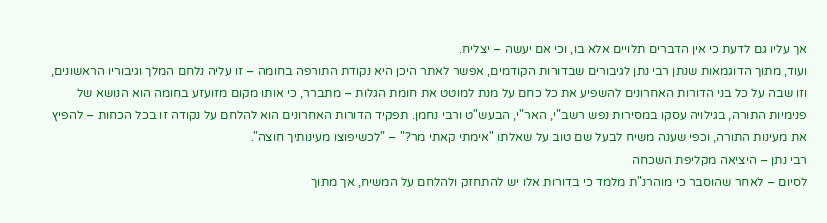אך עליו גם לדעת כי אין הדברים תלויים אלא בו, וכי אם יעשה – יצליח.
ועוד, מתוך הדוגמאות שנתן רבי נתן לגיבורים שבדורות הקודמים, אפשר לאתר היכן היא נקודת התורפה בחומה – זו עליה נלחם המלך וגיבוריו הראשונים, וזו שבה על כל בני הדורות האחרונים להשפיע את כל כחם על מנת למוטט את חומת הגלות – מתברר, כי אותו מקום מזועזע בחומה הוא הנושא של פנימיות התורה, בגילויה עסקו במסירות נפש רשב"י, האר"י, הבעש"ט ורבי נחמן. תפקיד הדורות האחרונים הוא להלחם על נקודה זו בכל הכחות – להפיץ את מעינות התורה, וכפי שענה משיח לבעל שם טוב על שאלתו "אימתי קאתי מר?" – "לכשיפוצו מעינותיך חוצה".
רבי נתן – היציאה מקליפת השכחה
לסיום – לאחר שהוסבר כי מוהרנ"ת מלמד כי בדורות אלו יש להתחזק ולהלחם על המשיח, אך מתוך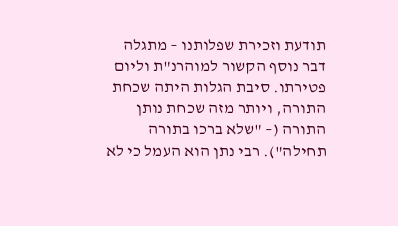תודעת וזכירת שפלותנו – מתגלה דבר נוסף הקשור למוהרנ"ת וליום פטירתו. סיבת הגלות היתה שכחת התורה, ויותר מזה שכחת נותן התורה (– "שלא ברכו בתורה תחילה"). רבי נתן הוא העמל כי לא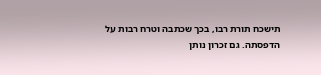תישכח תורת רבו, בכך שכתבה וטרח רבות על הדפסתה. גם זכרון נותן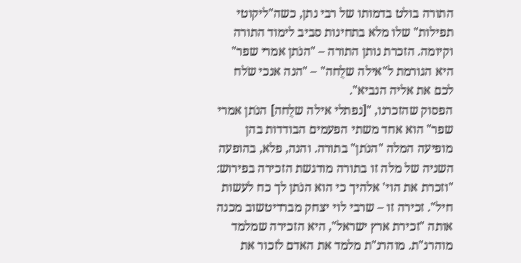התורה בולט בדמותו של רבי נתן, כשה"ליקוטי תפילות" שלו מלא בתחינות סביב לימוד התורה וקיומה. הזכרת נותן התורה – "הנֹתן אמרי שפר" היא הגורמת ל"אילה שלֻחה" – "הנה אנכי שֹלח לכם את אליה הנביא".
הפסוק שהזכרנו, "[נפתלי אילה שלֻחה] הנֹתן אמרי שפר" הוא אחד משתי הפעמים הבודדות בהן מופיעה המלה "הנֹתן" בתורה. והנה, פלא, בהופעה השניה של מלה זו בתורה מודגשת הזכירה בפירוש: "וזכרת את הוי' אלהיך כי הוא הנֹתן לך כח לעשות חיל". זכירה זו – שרבי לוי יצחק מברדיטשוב מכנה אותה "זכירת ארץ ישראל", היא הזכירה שמלמד מוהרנ"ת. מוהרנ"ת מלמד את האדם לזכור את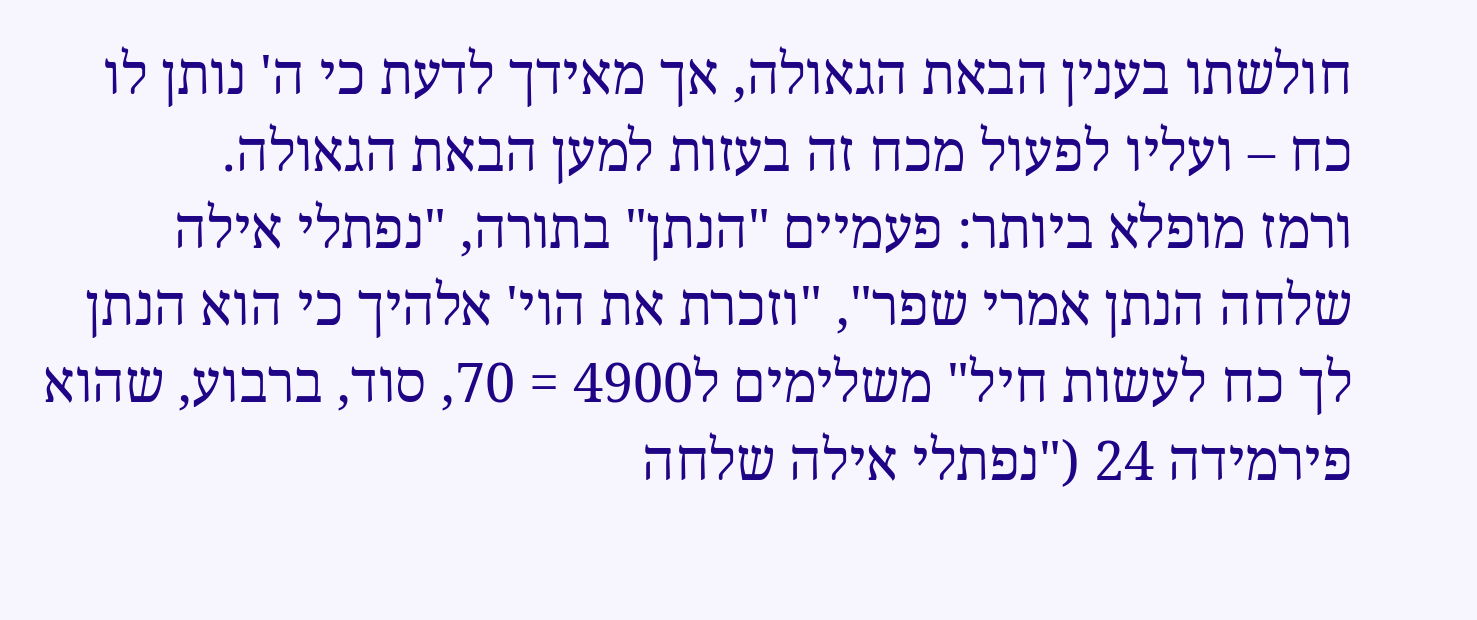חולשתו בענין הבאת הגאולה, אך מאידך לדעת כי ה' נותן לו כח – ועליו לפעול מכח זה בעזות למען הבאת הגאולה.
ורמז מופלא ביותר: פעמיים "הנתן" בתורה, "נפתלי אילה שלחה הנתן אמרי שפר", "וזכרת את הוי' אלהיך כי הוא הנתן לך כח לעשות חיל" משלימים ל4900 = 70, סוד, ברבוע, שהוא פירמידה 24 ("נפתלי אילה שלחה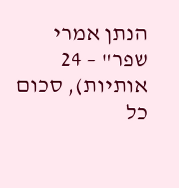הנתן אמרי שפר" – 24 אותיות), סכום כל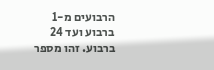הרבועים מ-1 ברבוע ועד 24 ברבוע. זהו מספר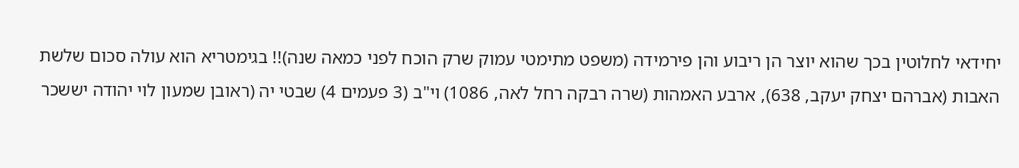יחידאי לחלוטין בכך שהוא יוצר הן ריבוע והן פירמידה (משפט מתימטי עמוק שרק הוכח לפני כמאה שנה)!! בגימטריא הוא עולה סכום שלשת האבות (אברהם יצחק יעקב, 638), ארבע האמהות (שרה רבקה רחל לאה, 1086) וי"ב (3 פעמים 4) שבטי יה (ראובן שמעון לוי יהודה יששכר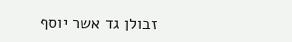זבולן גד אשר יוסף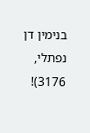בנימין דן נפתלי, 3176)!